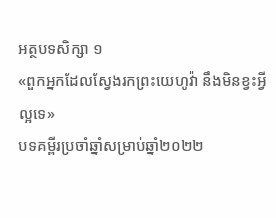អត្ថបទសិក្សា ១
«ពួកអ្នកដែលស្វែងរកព្រះយេហូវ៉ា នឹងមិនខ្វះអ្វីល្អទេ»
បទគម្ពីរប្រចាំឆ្នាំសម្រាប់ឆ្នាំ២០២២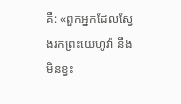គឺ: «ពួកអ្នកដែលស្វែងរកព្រះយេហូវ៉ា នឹងមិនខ្វះ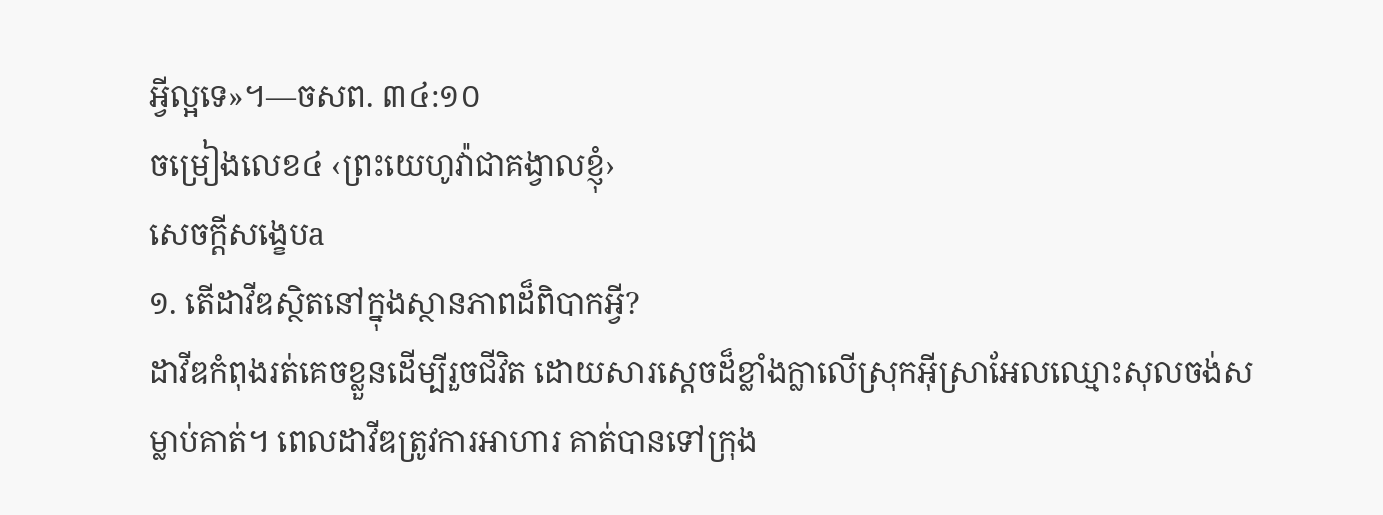អ្វីល្អទេ»។—ចសព. ៣៤:១០
ចម្រៀងលេខ៤ ‹ព្រះយេហូវ៉ាជាគង្វាលខ្ញុំ›
សេចក្ដីសង្ខេបa
១. តើដាវីឌស្ថិតនៅក្នុងស្ថានភាពដ៏ពិបាកអ្វី?
ដាវីឌកំពុងរត់គេចខ្លួនដើម្បីរួចជីវិត ដោយសារស្ដេចដ៏ខ្លាំងក្លាលើស្រុកអ៊ីស្រាអែលឈ្មោះសុលចង់សម្លាប់គាត់។ ពេលដាវីឌត្រូវការអាហារ គាត់បានទៅក្រុង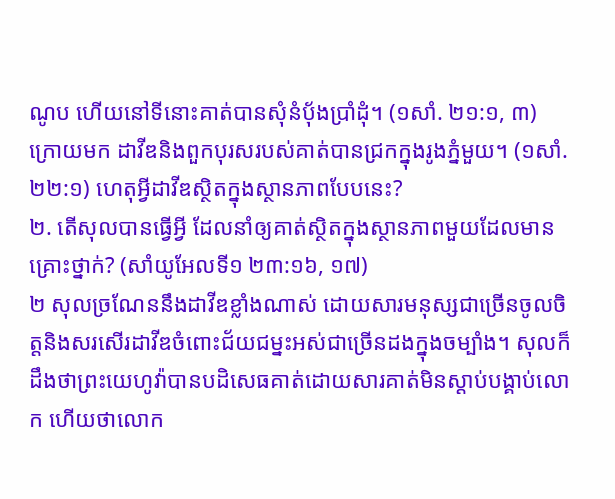ណូប ហើយនៅទីនោះគាត់បានសុំនំប៉័ងប្រាំដុំ។ (១សាំ. ២១:១, ៣) ក្រោយមក ដាវីឌនិងពួកបុរសរបស់គាត់បានជ្រកក្នុងរូងភ្នំមួយ។ (១សាំ. ២២:១) ហេតុអ្វីដាវីឌស្ថិតក្នុងស្ថានភាពបែបនេះ?
២. តើសុលបានធ្វើអ្វី ដែលនាំឲ្យគាត់ស្ថិតក្នុងស្ថានភាពមួយដែលមានគ្រោះថ្នាក់? (សាំយូអែលទី១ ២៣:១៦, ១៧)
២ សុលច្រណែននឹងដាវីឌខ្លាំងណាស់ ដោយសារមនុស្សជាច្រើនចូលចិត្តនិងសរសើរដាវីឌចំពោះជ័យជម្នះអស់ជាច្រើនដងក្នុងចម្បាំង។ សុលក៏ដឹងថាព្រះយេហូវ៉ាបានបដិសេធគាត់ដោយសារគាត់មិនស្ដាប់បង្គាប់លោក ហើយថាលោក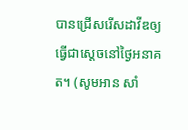បានជ្រើសរើសដាវីឌឲ្យធ្វើជាស្ដេចនៅថ្ងៃអនាគត។ (សូមអាន សាំ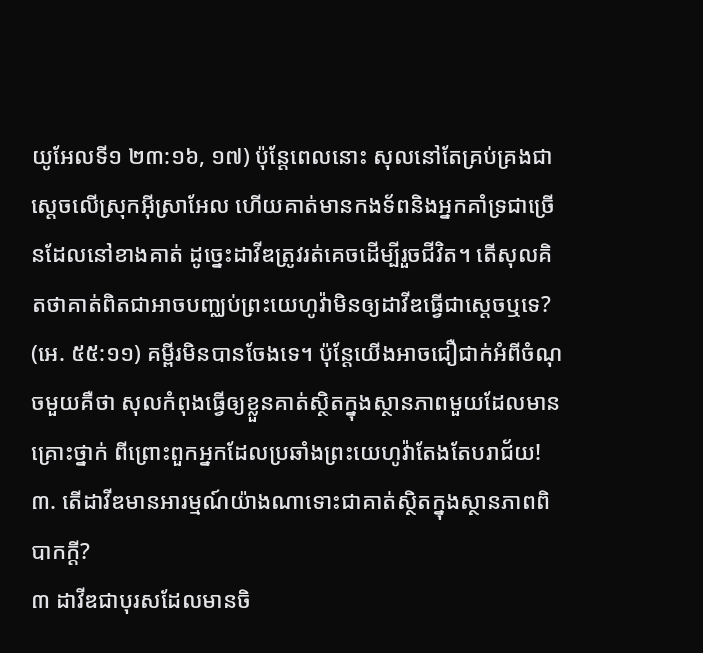យូអែលទី១ ២៣:១៦, ១៧) ប៉ុន្តែពេលនោះ សុលនៅតែគ្រប់គ្រងជាស្ដេចលើស្រុកអ៊ីស្រាអែល ហើយគាត់មានកងទ័ពនិងអ្នកគាំទ្រជាច្រើនដែលនៅខាងគាត់ ដូច្នេះដាវីឌត្រូវរត់គេចដើម្បីរួចជីវិត។ តើសុលគិតថាគាត់ពិតជាអាចបញ្ឈប់ព្រះយេហូវ៉ាមិនឲ្យដាវីឌធ្វើជាស្ដេចឬទេ? (អេ. ៥៥:១១) គម្ពីរមិនបានចែងទេ។ ប៉ុន្តែយើងអាចជឿជាក់អំពីចំណុចមួយគឺថា សុលកំពុងធ្វើឲ្យខ្លួនគាត់ស្ថិតក្នុងស្ថានភាពមួយដែលមានគ្រោះថ្នាក់ ពីព្រោះពួកអ្នកដែលប្រឆាំងព្រះយេហូវ៉ាតែងតែបរាជ័យ!
៣. តើដាវីឌមានអារម្មណ៍យ៉ាងណាទោះជាគាត់ស្ថិតក្នុងស្ថានភាពពិបាកក្ដី?
៣ ដាវីឌជាបុរសដែលមានចិ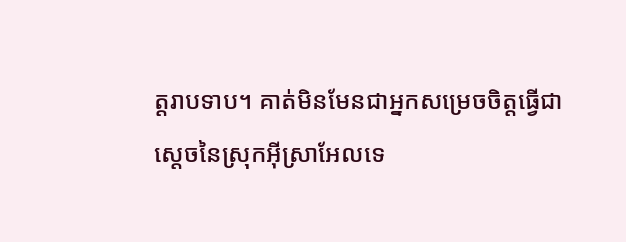ត្តរាបទាប។ គាត់មិនមែនជាអ្នកសម្រេចចិត្តធ្វើជាស្ដេចនៃស្រុកអ៊ីស្រាអែលទេ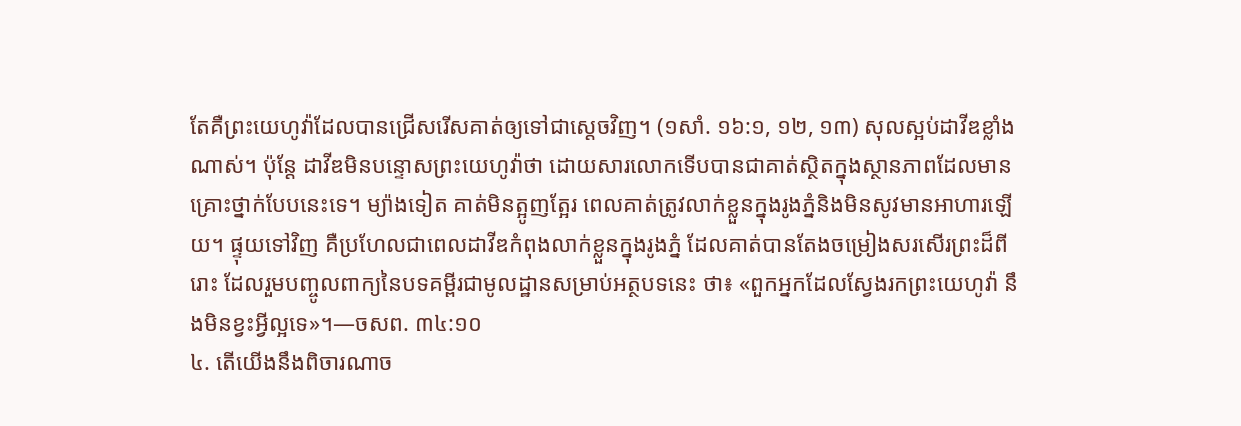តែគឺព្រះយេហូវ៉ាដែលបានជ្រើសរើសគាត់ឲ្យទៅជាស្ដេចវិញ។ (១សាំ. ១៦:១, ១២, ១៣) សុលស្អប់ដាវីឌខ្លាំងណាស់។ ប៉ុន្តែ ដាវីឌមិនបន្ទោសព្រះយេហូវ៉ាថា ដោយសារលោកទើបបានជាគាត់ស្ថិតក្នុងស្ថានភាពដែលមានគ្រោះថ្នាក់បែបនេះទេ។ ម្យ៉ាងទៀត គាត់មិនត្អូញត្អែរ ពេលគាត់ត្រូវលាក់ខ្លួនក្នុងរូងភ្នំនិងមិនសូវមានអាហារឡើយ។ ផ្ទុយទៅវិញ គឺប្រហែលជាពេលដាវីឌកំពុងលាក់ខ្លួនក្នុងរូងភ្នំ ដែលគាត់បានតែងចម្រៀងសរសើរព្រះដ៏ពីរោះ ដែលរួមបញ្ចូលពាក្យនៃបទគម្ពីរជាមូលដ្ឋានសម្រាប់អត្ថបទនេះ ថា៖ «ពួកអ្នកដែលស្វែងរកព្រះយេហូវ៉ា នឹងមិនខ្វះអ្វីល្អទេ»។—ចសព. ៣៤:១០
៤. តើយើងនឹងពិចារណាច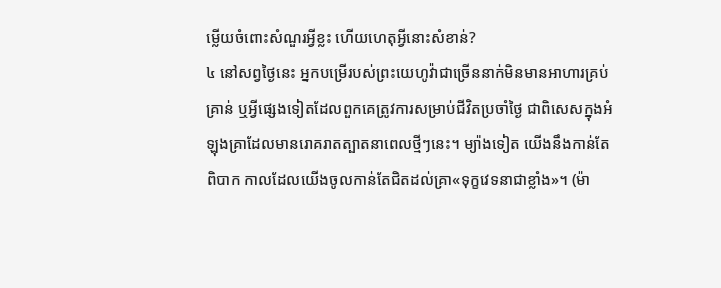ម្លើយចំពោះសំណួរអ្វីខ្លះ ហើយហេតុអ្វីនោះសំខាន់?
៤ នៅសព្វថ្ងៃនេះ អ្នកបម្រើរបស់ព្រះយេហូវ៉ាជាច្រើននាក់មិនមានអាហារគ្រប់គ្រាន់ ឬអ្វីផ្សេងទៀតដែលពួកគេត្រូវការសម្រាប់ជីវិតប្រចាំថ្ងៃ ជាពិសេសក្នុងអំឡុងគ្រាដែលមានរោគរាតត្បាតនាពេលថ្មីៗនេះ។ ម្យ៉ាងទៀត យើងនឹងកាន់តែពិបាក កាលដែលយើងចូលកាន់តែជិតដល់គ្រា«ទុក្ខវេទនាជាខ្លាំង»។ (ម៉ា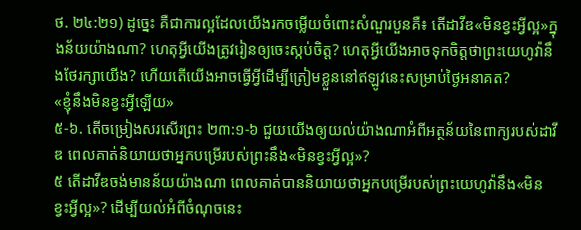ថ. ២៤:២១) ដូច្នេះ គឺជាការល្អដែលយើងរកចម្លើយចំពោះសំណួរបួនគឺ៖ តើដាវីឌ«មិនខ្វះអ្វីល្អ»ក្នុងន័យយ៉ាងណា? ហេតុអ្វីយើងត្រូវរៀនឲ្យចេះស្កប់ចិត្ត? ហេតុអ្វីយើងអាចទុកចិត្តថាព្រះយេហូវ៉ានឹងថែរក្សាយើង? ហើយតើយើងអាចធ្វើអ្វីដើម្បីត្រៀមខ្លួននៅឥឡូវនេះសម្រាប់ថ្ងៃអនាគត?
«ខ្ញុំនឹងមិនខ្វះអ្វីឡើយ»
៥-៦. តើចម្រៀងសរសើរព្រះ ២៣:១-៦ ជួយយើងឲ្យយល់យ៉ាងណាអំពីអត្ថន័យនៃពាក្យរបស់ដាវីឌ ពេលគាត់និយាយថាអ្នកបម្រើរបស់ព្រះនឹង«មិនខ្វះអ្វីល្អ»?
៥ តើដាវីឌចង់មានន័យយ៉ាងណា ពេលគាត់បាននិយាយថាអ្នកបម្រើរបស់ព្រះយេហូវ៉ានឹង«មិនខ្វះអ្វីល្អ»? ដើម្បីយល់អំពីចំណុចនេះ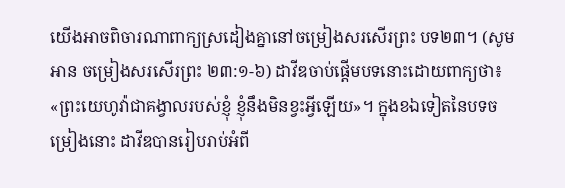យើងអាចពិចារណាពាក្យស្រដៀងគ្នានៅចម្រៀងសរសើរព្រះ បទ២៣។ (សូមអាន ចម្រៀងសរសើរព្រះ ២៣:១-៦) ដាវីឌចាប់ផ្ដើមបទនោះដោយពាក្យថា៖ «ព្រះយេហូវ៉ាជាគង្វាលរបស់ខ្ញុំ ខ្ញុំនឹងមិនខ្វះអ្វីឡើយ»។ ក្នុងខឯទៀតនៃបទចម្រៀងនោះ ដាវីឌបានរៀបរាប់អំពី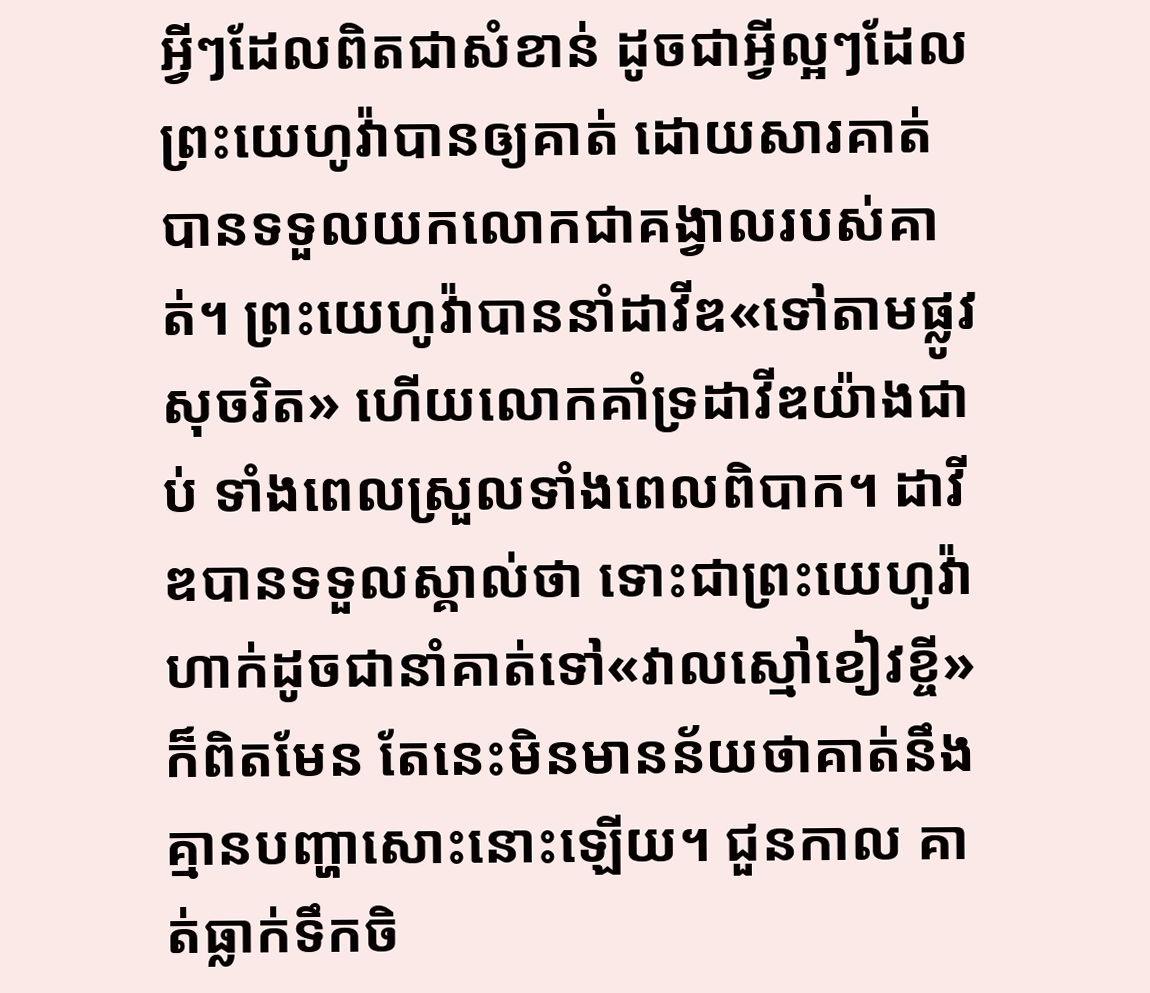អ្វីៗដែលពិតជាសំខាន់ ដូចជាអ្វីល្អៗដែលព្រះយេហូវ៉ាបានឲ្យគាត់ ដោយសារគាត់បានទទួលយកលោកជាគង្វាលរបស់គាត់។ ព្រះយេហូវ៉ាបាននាំដាវីឌ«ទៅតាមផ្លូវសុចរិត» ហើយលោកគាំទ្រដាវីឌយ៉ាងជាប់ ទាំងពេលស្រួលទាំងពេលពិបាក។ ដាវីឌបានទទួលស្គាល់ថា ទោះជាព្រះយេហូវ៉ាហាក់ដូចជានាំគាត់ទៅ«វាលស្មៅខៀវខ្ចី»ក៏ពិតមែន តែនេះមិនមានន័យថាគាត់នឹងគ្មានបញ្ហាសោះនោះឡើយ។ ជួនកាល គាត់ធ្លាក់ទឹកចិ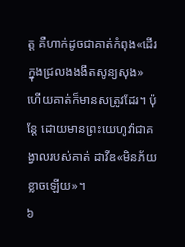ត្ត គឺហាក់ដូចជាគាត់កំពុង«ដើរក្នុងជ្រលងងងឹតសូន្យសុង» ហើយគាត់ក៏មានសត្រូវដែរ។ ប៉ុន្តែ ដោយមានព្រះយេហូវ៉ាជាគង្វាលរបស់គាត់ ដាវីឌ«មិនភ័យខ្លាចឡើយ»។
៦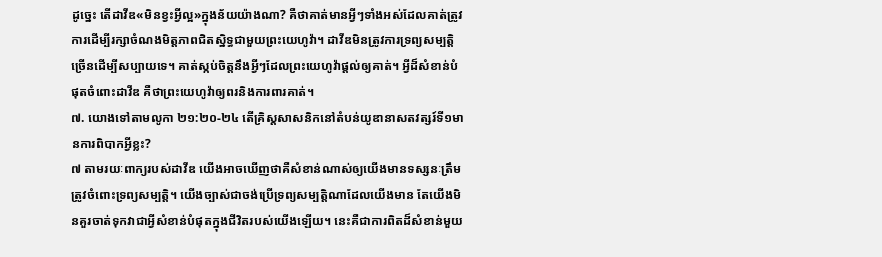ដូច្នេះ តើដាវីឌ«មិនខ្វះអ្វីល្អ»ក្នុងន័យយ៉ាងណា? គឺថាគាត់មានអ្វីៗទាំងអស់ដែលគាត់ត្រូវការដើម្បីរក្សាចំណងមិត្តភាពជិតស្និទ្ធជាមួយព្រះយេហូវ៉ា។ ដាវីឌមិនត្រូវការទ្រព្យសម្បត្តិច្រើនដើម្បីសប្បាយទេ។ គាត់ស្កប់ចិត្តនឹងអ្វីៗដែលព្រះយេហូវ៉ាផ្ដល់ឲ្យគាត់។ អ្វីដ៏សំខាន់បំផុតចំពោះដាវីឌ គឺថាព្រះយេហូវ៉ាឲ្យពរនិងការពារគាត់។
៧. យោងទៅតាមលូកា ២១:២០-២៤ តើគ្រិស្តសាសនិកនៅតំបន់យូឌានាសតវត្សរ៍ទី១មានការពិបាកអ្វីខ្លះ?
៧ តាមរយៈពាក្យរបស់ដាវីឌ យើងអាចឃើញថាគឺសំខាន់ណាស់ឲ្យយើងមានទស្សនៈត្រឹមត្រូវចំពោះទ្រព្យសម្បត្តិ។ យើងច្បាស់ជាចង់ប្រើទ្រព្យសម្បត្តិណាដែលយើងមាន តែយើងមិនគួរចាត់ទុកវាជាអ្វីសំខាន់បំផុតក្នុងជីវិតរបស់យើងឡើយ។ នេះគឺជាការពិតដ៏សំខាន់មួយ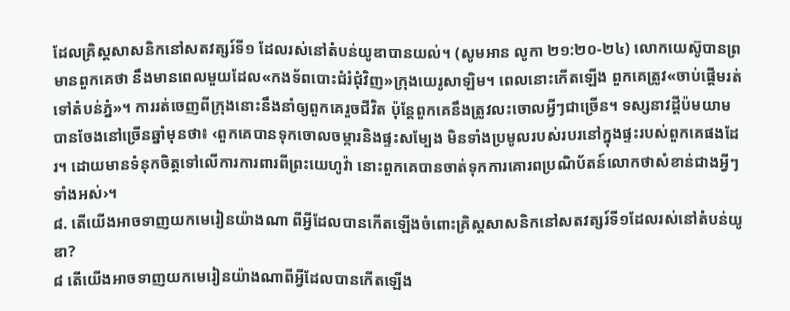ដែលគ្រិស្តសាសនិកនៅសតវត្សរ៍ទី១ ដែលរស់នៅតំបន់យូឌាបានយល់។ (សូមអាន លូកា ២១:២០-២៤) លោកយេស៊ូបានព្រមានពួកគេថា នឹងមានពេលមួយដែល«កងទ័ពបោះជំរំជុំវិញ»ក្រុងយេរូសាឡិម។ ពេលនោះកើតឡើង ពួកគេត្រូវ«ចាប់ផ្ដើមរត់ទៅតំបន់ភ្នំ»។ ការរត់ចេញពីក្រុងនោះនឹងនាំឲ្យពួកគេរួចជីវិត ប៉ុន្តែពួកគេនឹងត្រូវលះចោលអ្វីៗជាច្រើន។ ទស្សនាវដ្ដីប៉មយាមបានចែងនៅច្រើនឆ្នាំមុនថា៖ ‹ពួកគេបានទុកចោលចម្ការនិងផ្ទះសម្បែង មិនទាំងប្រមូលរបស់របរនៅក្នុងផ្ទះរបស់ពួកគេផងដែរ។ ដោយមានទំនុកចិត្តទៅលើការការពារពីព្រះយេហូវ៉ា នោះពួកគេបានចាត់ទុកការគោរពប្រណិប័តន៍លោកថាសំខាន់ជាងអ្វីៗទាំងអស់›។
៨. តើយើងអាចទាញយកមេរៀនយ៉ាងណា ពីអ្វីដែលបានកើតឡើងចំពោះគ្រិស្តសាសនិកនៅសតវត្សរ៍ទី១ដែលរស់នៅតំបន់យូឌា?
៨ តើយើងអាចទាញយកមេរៀនយ៉ាងណាពីអ្វីដែលបានកើតឡើង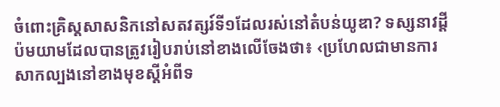ចំពោះគ្រិស្តសាសនិកនៅសតវត្សរ៍ទី១ដែលរស់នៅតំបន់យូឌា? ទស្សនាវដ្ដីប៉មយាមដែលបានត្រូវរៀបរាប់នៅខាងលើចែងថា៖ ‹ប្រហែលជាមានការសាកល្បងនៅខាងមុខស្ដីអំពីទ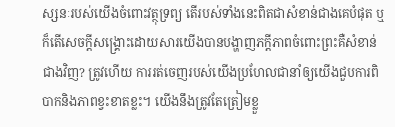ស្សនៈរបស់យើងចំពោះវត្ថុទ្រព្យ តើរបស់ទាំងនេះពិតជាសំខាន់ជាងគេបំផុត ឬក៏តើសេចក្ដីសង្គ្រោះដោយសារយើងបានបង្ហាញភក្ដីភាពចំពោះព្រះគឺសំខាន់ជាងវិញ? ត្រូវហើយ ការរត់ចេញរបស់យើងប្រហែលជានាំឲ្យយើងជួបការពិបាកនិងភាពខ្វះខាតខ្លះ។ យើងនឹងត្រូវតែត្រៀមខ្លួ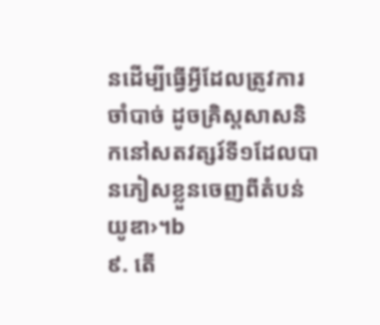នដើម្បីធ្វើអ្វីដែលត្រូវការចាំបាច់ ដូចគ្រិស្តសាសនិកនៅសតវត្សរ៍ទី១ដែលបានភៀសខ្លួនចេញពីតំបន់យូឌា›។b
៩. តើ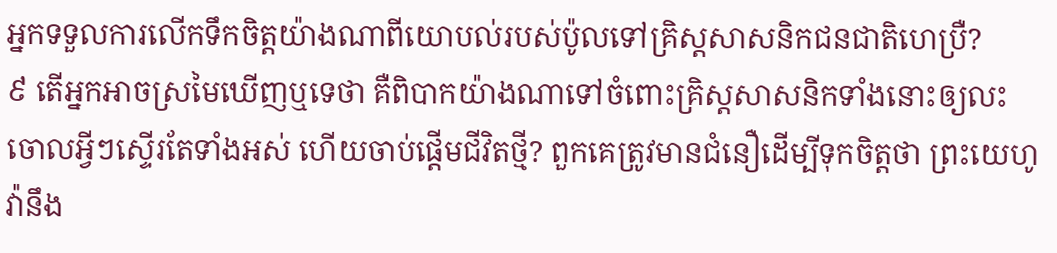អ្នកទទួលការលើកទឹកចិត្តយ៉ាងណាពីយោបល់របស់ប៉ូលទៅគ្រិស្តសាសនិកជនជាតិហេប្រឺ?
៩ តើអ្នកអាចស្រមៃឃើញឬទេថា គឺពិបាកយ៉ាងណាទៅចំពោះគ្រិស្តសាសនិកទាំងនោះឲ្យលះចោលអ្វីៗស្ទើរតែទាំងអស់ ហើយចាប់ផ្ដើមជីវិតថ្មី? ពួកគេត្រូវមានជំនឿដើម្បីទុកចិត្តថា ព្រះយេហូវ៉ានឹង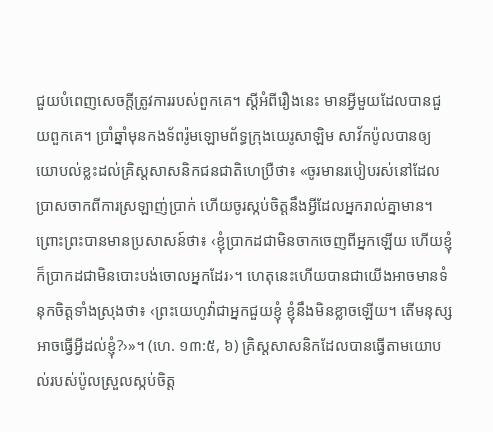ជួយបំពេញសេចក្ដីត្រូវការរបស់ពួកគេ។ ស្ដីអំពីរឿងនេះ មានអ្វីមួយដែលបានជួយពួកគេ។ ប្រាំឆ្នាំមុនកងទ័ពរ៉ូមឡោមព័ទ្ធក្រុងយេរូសាឡិម សាវ័កប៉ូលបានឲ្យយោបល់ខ្លះដល់គ្រិស្តសាសនិកជនជាតិហេប្រឺថា៖ «ចូរមានរបៀបរស់នៅដែលប្រាសចាកពីការស្រឡាញ់ប្រាក់ ហើយចូរស្កប់ចិត្តនឹងអ្វីដែលអ្នករាល់គ្នាមាន។ ព្រោះព្រះបានមានប្រសាសន៍ថា៖ ‹ខ្ញុំប្រាកដជាមិនចាកចេញពីអ្នកឡើយ ហើយខ្ញុំក៏ប្រាកដជាមិនបោះបង់ចោលអ្នកដែរ›។ ហេតុនេះហើយបានជាយើងអាចមានទំនុកចិត្តទាំងស្រុងថា៖ ‹ព្រះយេហូវ៉ាជាអ្នកជួយខ្ញុំ ខ្ញុំនឹងមិនខ្លាចឡើយ។ តើមនុស្សអាចធ្វើអ្វីដល់ខ្ញុំ?›»។ (ហេ. ១៣:៥, ៦) គ្រិស្តសាសនិកដែលបានធ្វើតាមយោបល់របស់ប៉ូលស្រួលស្កប់ចិត្ត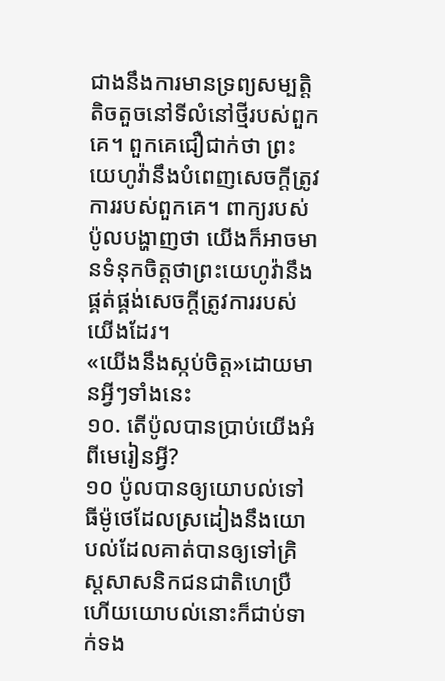ជាងនឹងការមានទ្រព្យសម្បត្តិតិចតួចនៅទីលំនៅថ្មីរបស់ពួកគេ។ ពួកគេជឿជាក់ថា ព្រះយេហូវ៉ានឹងបំពេញសេចក្ដីត្រូវការរបស់ពួកគេ។ ពាក្យរបស់ប៉ូលបង្ហាញថា យើងក៏អាចមានទំនុកចិត្តថាព្រះយេហូវ៉ានឹងផ្គត់ផ្គង់សេចក្ដីត្រូវការរបស់យើងដែរ។
«យើងនឹងស្កប់ចិត្ត»ដោយមានអ្វីៗទាំងនេះ
១០. តើប៉ូលបានប្រាប់យើងអំពីមេរៀនអ្វី?
១០ ប៉ូលបានឲ្យយោបល់ទៅធីម៉ូថេដែលស្រដៀងនឹងយោបល់ដែលគាត់បានឲ្យទៅគ្រិស្តសាសនិកជនជាតិហេប្រឺ ហើយយោបល់នោះក៏ជាប់ទាក់ទង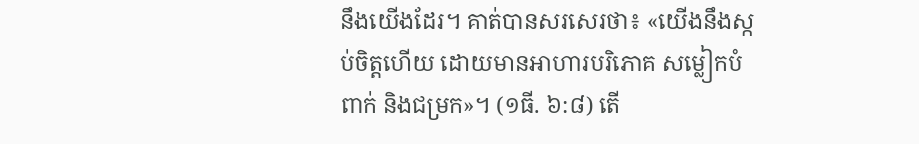នឹងយើងដែរ។ គាត់បានសរសេរថា៖ «យើងនឹងស្កប់ចិត្តហើយ ដោយមានអាហារបរិភោគ សម្លៀកបំពាក់ និងជម្រក»។ (១ធី. ៦:៨) តើ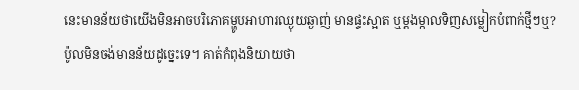នេះមានន័យថាយើងមិនអាចបរិភោគម្ហូបអាហារឈ្ងុយឆ្ងាញ់ មានផ្ទះស្អាត ឬម្ដងម្កាលទិញសម្លៀកបំពាក់ថ្មីៗឬ? ប៉ូលមិនចង់មានន័យដូច្នេះទេ។ គាត់កំពុងនិយាយថា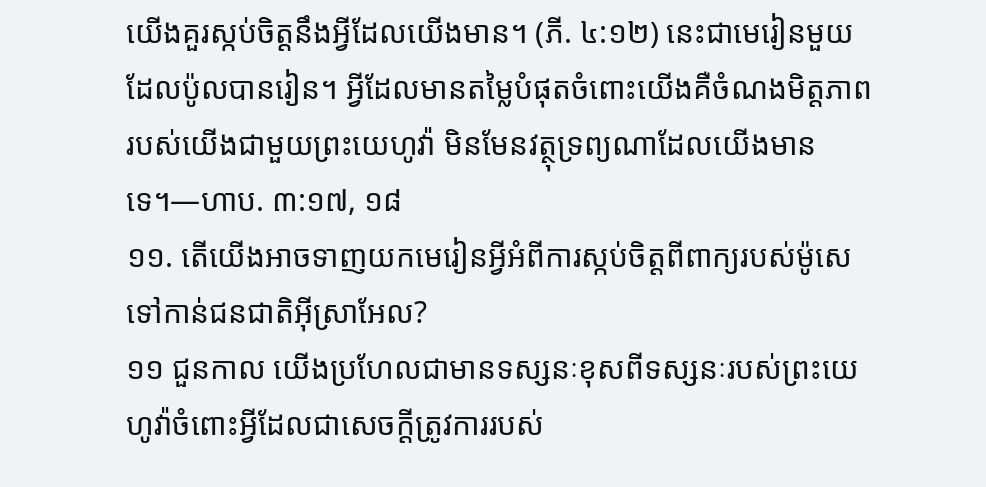យើងគួរស្កប់ចិត្តនឹងអ្វីដែលយើងមាន។ (ភី. ៤:១២) នេះជាមេរៀនមួយដែលប៉ូលបានរៀន។ អ្វីដែលមានតម្លៃបំផុតចំពោះយើងគឺចំណងមិត្តភាពរបស់យើងជាមួយព្រះយេហូវ៉ា មិនមែនវត្ថុទ្រព្យណាដែលយើងមានទេ។—ហាប. ៣:១៧, ១៨
១១. តើយើងអាចទាញយកមេរៀនអ្វីអំពីការស្កប់ចិត្តពីពាក្យរបស់ម៉ូសេទៅកាន់ជនជាតិអ៊ីស្រាអែល?
១១ ជួនកាល យើងប្រហែលជាមានទស្សនៈខុសពីទស្សនៈរបស់ព្រះយេហូវ៉ាចំពោះអ្វីដែលជាសេចក្ដីត្រូវការរបស់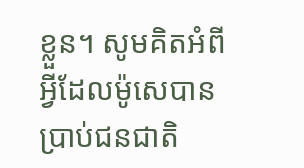ខ្លួន។ សូមគិតអំពីអ្វីដែលម៉ូសេបានប្រាប់ជនជាតិ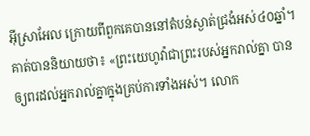អ៊ីស្រាអែល ក្រោយពីពួកគេបាននៅតំបន់ស្ងាត់ជ្រងំអស់៤០ឆ្នាំ។ គាត់បាននិយាយថា៖ «ព្រះយេហូវ៉ាជាព្រះរបស់អ្នករាល់គ្នា បានឲ្យពរដល់អ្នករាល់គ្នាក្នុងគ្រប់ការទាំងអស់។ លោក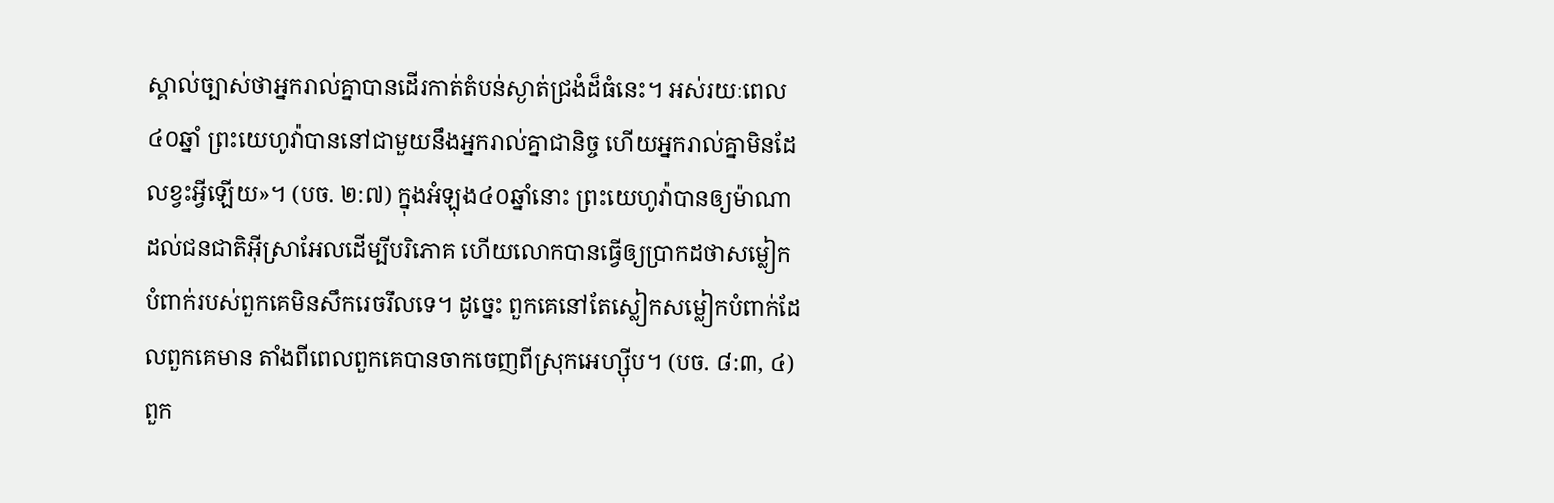ស្គាល់ច្បាស់ថាអ្នករាល់គ្នាបានដើរកាត់តំបន់ស្ងាត់ជ្រងំដ៏ធំនេះ។ អស់រយៈពេល៤០ឆ្នាំ ព្រះយេហូវ៉ាបាននៅជាមួយនឹងអ្នករាល់គ្នាជានិច្ច ហើយអ្នករាល់គ្នាមិនដែលខ្វះអ្វីឡើយ»។ (បច. ២:៧) ក្នុងអំឡុង៤០ឆ្នាំនោះ ព្រះយេហូវ៉ាបានឲ្យម៉ាណាដល់ជនជាតិអ៊ីស្រាអែលដើម្បីបរិភោគ ហើយលោកបានធ្វើឲ្យប្រាកដថាសម្លៀកបំពាក់របស់ពួកគេមិនសឹករេចរឹលទេ។ ដូច្នេះ ពួកគេនៅតែស្លៀកសម្លៀកបំពាក់ដែលពួកគេមាន តាំងពីពេលពួកគេបានចាកចេញពីស្រុកអេហ្ស៊ីប។ (បច. ៨:៣, ៤) ពួក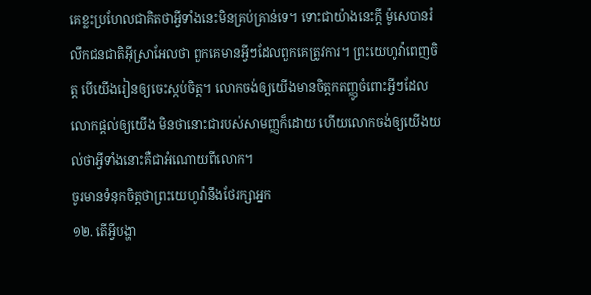គេខ្លះប្រហែលជាគិតថាអ្វីទាំងនេះមិនគ្រប់គ្រាន់ទេ។ ទោះជាយ៉ាងនេះក្ដី ម៉ូសេបានរំលឹកជនជាតិអ៊ីស្រាអែលថា ពួកគេមានអ្វីៗដែលពួកគេត្រូវការ។ ព្រះយេហូវ៉ាពេញចិត្ត បើយើងរៀនឲ្យចេះស្កប់ចិត្ត។ លោកចង់ឲ្យយើងមានចិត្តកតញ្ញូចំពោះអ្វីៗដែលលោកផ្ដល់ឲ្យយើង មិនថានោះជារបស់សាមញ្ញក៏ដោយ ហើយលោកចង់ឲ្យយើងយល់ថាអ្វីទាំងនោះគឺជាអំណោយពីលោក។
ចូរមានទំនុកចិត្តថាព្រះយេហូវ៉ានឹងថែរក្សាអ្នក
១២. តើអ្វីបង្ហា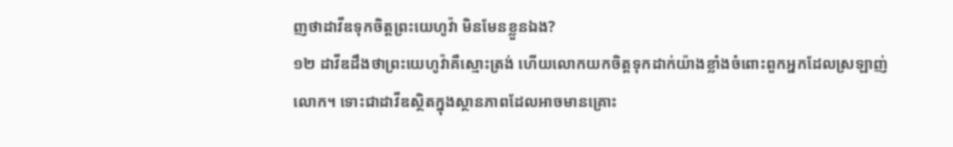ញថាដាវីឌទុកចិត្តព្រះយេហូវ៉ា មិនមែនខ្លួនឯង?
១២ ដាវីឌដឹងថាព្រះយេហូវ៉ាគឺស្មោះត្រង់ ហើយលោកយកចិត្តទុកដាក់យ៉ាងខ្លាំងចំពោះពួកអ្នកដែលស្រឡាញ់លោក។ ទោះជាដាវីឌស្ថិតក្នុងស្ថានភាពដែលអាចមានគ្រោះ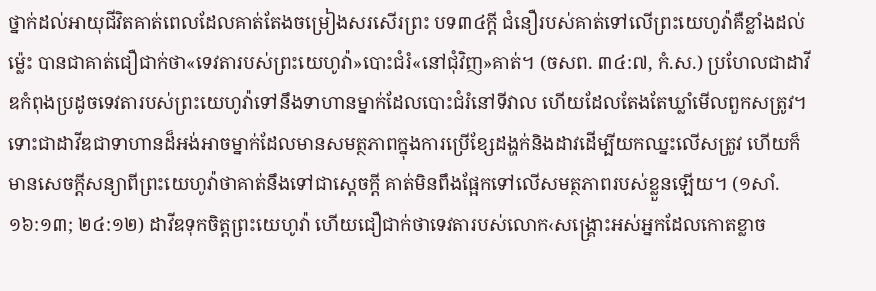ថ្នាក់ដល់អាយុជីវិតគាត់ពេលដែលគាត់តែងចម្រៀងសរសើរព្រះ បទ៣៤ក្ដី ជំនឿរបស់គាត់ទៅលើព្រះយេហូវ៉ាគឺខ្លាំងដល់ម្ល៉េះ បានជាគាត់ជឿជាក់ថា«ទេវតារបស់ព្រះយេហូវ៉ា»បោះជំរំ«នៅជុំវិញ»គាត់។ (ចសព. ៣៤:៧, កំ.ស.) ប្រហែលជាដាវីឌកំពុងប្រដូចទេវតារបស់ព្រះយេហូវ៉ាទៅនឹងទាហានម្នាក់ដែលបោះជំរំនៅទីវាល ហើយដែលតែងតែឃ្លាំមើលពួកសត្រូវ។ ទោះជាដាវីឌជាទាហានដ៏អង់អាចម្នាក់ដែលមានសមត្ថភាពក្នុងការប្រើខ្សែដង្ហក់និងដាវដើម្បីយកឈ្នះលើសត្រូវ ហើយក៏មានសេចក្ដីសន្យាពីព្រះយេហូវ៉ាថាគាត់នឹងទៅជាស្ដេចក្ដី គាត់មិនពឹងផ្អែកទៅលើសមត្ថភាពរបស់ខ្លួនឡើយ។ (១សាំ. ១៦:១៣; ២៤:១២) ដាវីឌទុកចិត្តព្រះយេហូវ៉ា ហើយជឿជាក់ថាទេវតារបស់លោក‹សង្គ្រោះអស់អ្នកដែលកោតខ្លាច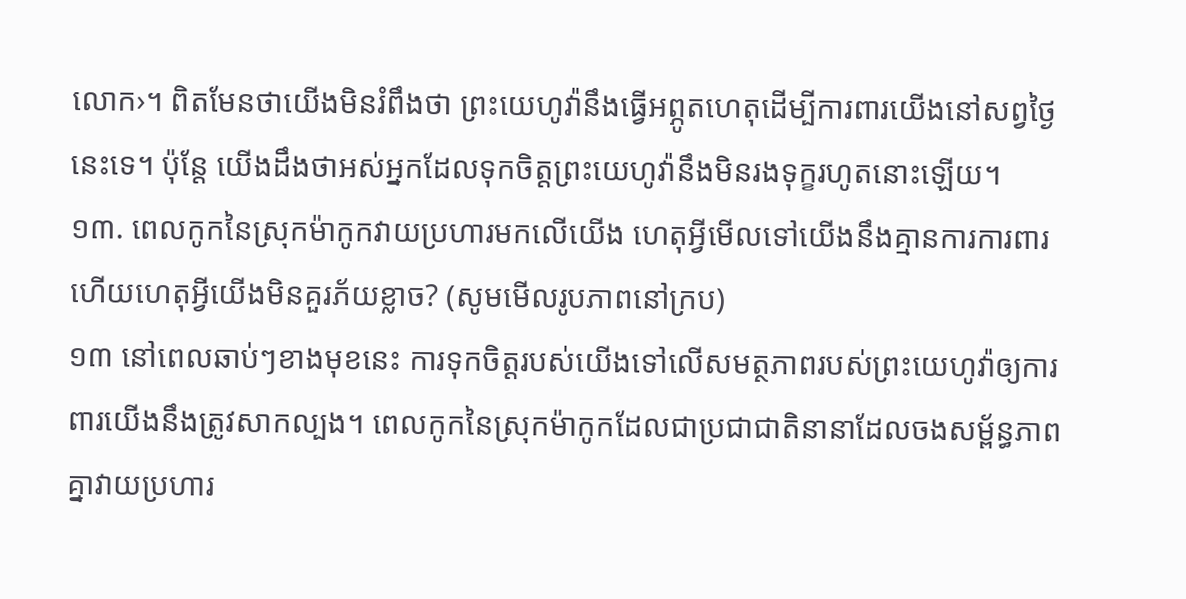លោក›។ ពិតមែនថាយើងមិនរំពឹងថា ព្រះយេហូវ៉ានឹងធ្វើអព្ភូតហេតុដើម្បីការពារយើងនៅសព្វថ្ងៃនេះទេ។ ប៉ុន្តែ យើងដឹងថាអស់អ្នកដែលទុកចិត្តព្រះយេហូវ៉ានឹងមិនរងទុក្ខរហូតនោះឡើយ។
១៣. ពេលកូកនៃស្រុកម៉ាកូកវាយប្រហារមកលើយើង ហេតុអ្វីមើលទៅយើងនឹងគ្មានការការពារ ហើយហេតុអ្វីយើងមិនគួរភ័យខ្លាច? (សូមមើលរូបភាពនៅក្រប)
១៣ នៅពេលឆាប់ៗខាងមុខនេះ ការទុកចិត្តរបស់យើងទៅលើសមត្ថភាពរបស់ព្រះយេហូវ៉ាឲ្យការពារយើងនឹងត្រូវសាកល្បង។ ពេលកូកនៃស្រុកម៉ាកូកដែលជាប្រជាជាតិនានាដែលចងសម្ព័ន្ធភាពគ្នាវាយប្រហារ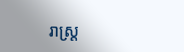រាស្ត្រ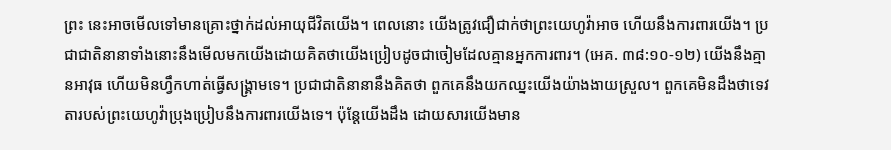ព្រះ នេះអាចមើលទៅមានគ្រោះថ្នាក់ដល់អាយុជីវិតយើង។ ពេលនោះ យើងត្រូវជឿជាក់ថាព្រះយេហូវ៉ាអាច ហើយនឹងការពារយើង។ ប្រជាជាតិនានាទាំងនោះនឹងមើលមកយើងដោយគិតថាយើងប្រៀបដូចជាចៀមដែលគ្មានអ្នកការពារ។ (អេគ. ៣៨:១០-១២) យើងនឹងគ្មានអាវុធ ហើយមិនហ្វឹកហាត់ធ្វើសង្គ្រាមទេ។ ប្រជាជាតិនានានឹងគិតថា ពួកគេនឹងយកឈ្នះយើងយ៉ាងងាយស្រួល។ ពួកគេមិនដឹងថាទេវតារបស់ព្រះយេហូវ៉ាប្រុងប្រៀបនឹងការពារយើងទេ។ ប៉ុន្តែយើងដឹង ដោយសារយើងមាន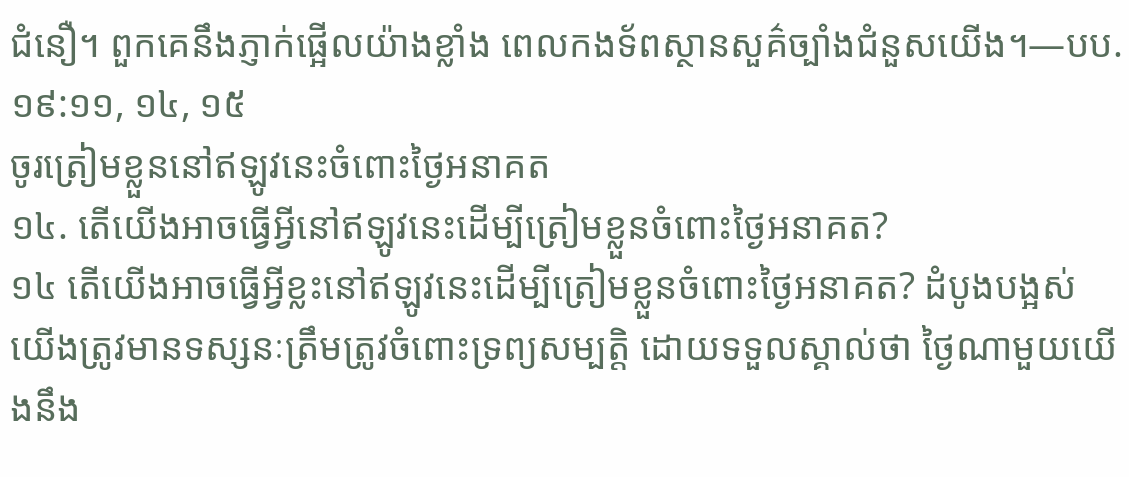ជំនឿ។ ពួកគេនឹងភ្ញាក់ផ្អើលយ៉ាងខ្លាំង ពេលកងទ័ពស្ថានសួគ៌ច្បាំងជំនួសយើង។—បប. ១៩:១១, ១៤, ១៥
ចូរត្រៀមខ្លួននៅឥឡូវនេះចំពោះថ្ងៃអនាគត
១៤. តើយើងអាចធ្វើអ្វីនៅឥឡូវនេះដើម្បីត្រៀមខ្លួនចំពោះថ្ងៃអនាគត?
១៤ តើយើងអាចធ្វើអ្វីខ្លះនៅឥឡូវនេះដើម្បីត្រៀមខ្លួនចំពោះថ្ងៃអនាគត? ដំបូងបង្អស់ យើងត្រូវមានទស្សនៈត្រឹមត្រូវចំពោះទ្រព្យសម្បត្តិ ដោយទទួលស្គាល់ថា ថ្ងៃណាមួយយើងនឹង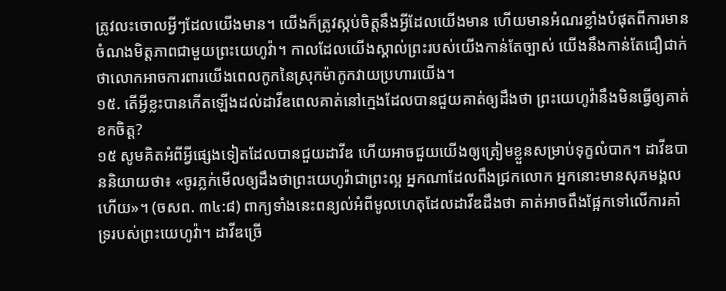ត្រូវលះចោលអ្វីៗដែលយើងមាន។ យើងក៏ត្រូវស្កប់ចិត្តនឹងអ្វីដែលយើងមាន ហើយមានអំណរខ្លាំងបំផុតពីការមានចំណងមិត្តភាពជាមួយព្រះយេហូវ៉ា។ កាលដែលយើងស្គាល់ព្រះរបស់យើងកាន់តែច្បាស់ យើងនឹងកាន់តែជឿជាក់ថាលោកអាចការពារយើងពេលកូកនៃស្រុកម៉ាកូកវាយប្រហារយើង។
១៥. តើអ្វីខ្លះបានកើតឡើងដល់ដាវីឌពេលគាត់នៅក្មេងដែលបានជួយគាត់ឲ្យដឹងថា ព្រះយេហូវ៉ានឹងមិនធ្វើឲ្យគាត់ខកចិត្ត?
១៥ សូមគិតអំពីអ្វីផ្សេងទៀតដែលបានជួយដាវីឌ ហើយអាចជួយយើងឲ្យត្រៀមខ្លួនសម្រាប់ទុក្ខលំបាក។ ដាវីឌបាននិយាយថា៖ «ចូរភ្លក់មើលឲ្យដឹងថាព្រះយេហូវ៉ាជាព្រះល្អ អ្នកណាដែលពឹងជ្រកលោក អ្នកនោះមានសុភមង្គលហើយ»។ (ចសព. ៣៤:៨) ពាក្យទាំងនេះពន្យល់អំពីមូលហេតុដែលដាវីឌដឹងថា គាត់អាចពឹងផ្អែកទៅលើការគាំទ្ររបស់ព្រះយេហូវ៉ា។ ដាវីឌច្រើ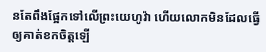នតែពឹងផ្អែកទៅលើព្រះយេហូវ៉ា ហើយលោកមិនដែលធ្វើឲ្យគាត់ខកចិត្តឡើ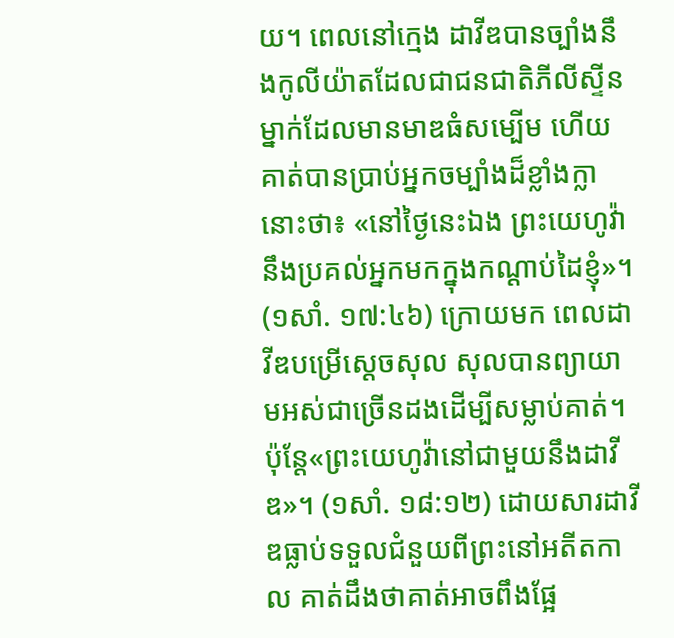យ។ ពេលនៅក្មេង ដាវីឌបានច្បាំងនឹងកូលីយ៉ាតដែលជាជនជាតិភីលីស្ទីនម្នាក់ដែលមានមាឌធំសម្បើម ហើយគាត់បានប្រាប់អ្នកចម្បាំងដ៏ខ្លាំងក្លានោះថា៖ «នៅថ្ងៃនេះឯង ព្រះយេហូវ៉ានឹងប្រគល់អ្នកមកក្នុងកណ្ដាប់ដៃខ្ញុំ»។ (១សាំ. ១៧:៤៦) ក្រោយមក ពេលដាវីឌបម្រើស្ដេចសុល សុលបានព្យាយាមអស់ជាច្រើនដងដើម្បីសម្លាប់គាត់។ ប៉ុន្តែ«ព្រះយេហូវ៉ានៅជាមួយនឹងដាវីឌ»។ (១សាំ. ១៨:១២) ដោយសារដាវីឌធ្លាប់ទទួលជំនួយពីព្រះនៅអតីតកាល គាត់ដឹងថាគាត់អាចពឹងផ្អែ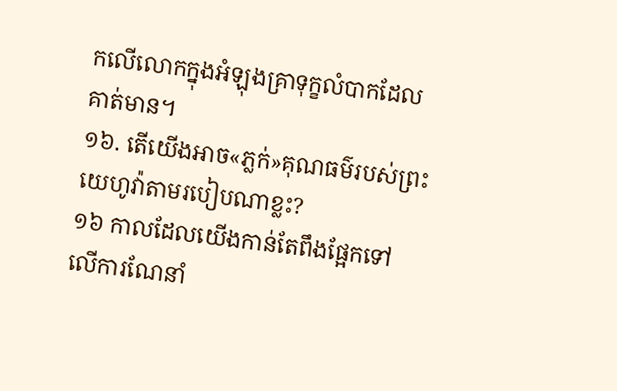កលើលោកក្នុងអំឡុងគ្រាទុក្ខលំបាកដែលគាត់មាន។
១៦. តើយើងអាច«ភ្លក់»គុណធម៌របស់ព្រះយេហូវ៉ាតាមរបៀបណាខ្លះ?
១៦ កាលដែលយើងកាន់តែពឹងផ្អែកទៅលើការណែនាំ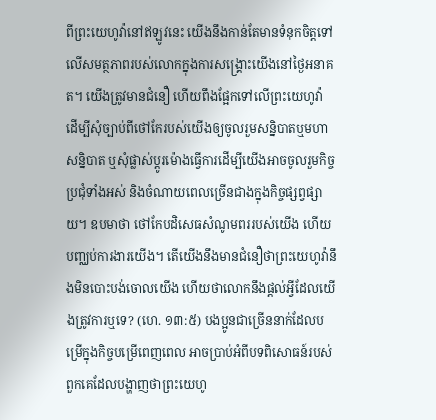ពីព្រះយេហូវ៉ានៅឥឡូវនេះ យើងនឹងកាន់តែមានទំនុកចិត្តទៅលើសមត្ថភាពរបស់លោកក្នុងការសង្គ្រោះយើងនៅថ្ងៃអនាគត។ យើងត្រូវមានជំនឿ ហើយពឹងផ្អែកទៅលើព្រះយេហូវ៉ា ដើម្បីសុំច្បាប់ពីថៅកែរបស់យើងឲ្យចូលរួមសន្និបាតឬមហាសន្និបាត ឬសុំផ្លាស់ប្ដូរម៉ោងធ្វើការដើម្បីយើងអាចចូលរួមកិច្ចប្រជុំទាំងអស់ និងចំណាយពេលច្រើនជាងក្នុងកិច្ចផ្សព្វផ្សាយ។ ឧបមាថា ថៅកែបដិសេធសំណូមពររបស់យើង ហើយបញ្ឈប់ការងារយើង។ តើយើងនឹងមានជំនឿថាព្រះយេហូវ៉ានឹងមិនបោះបង់ចោលយើង ហើយថាលោកនឹងផ្ដល់អ្វីដែលយើងត្រូវការឬទេ? (ហេ. ១៣:៥) បងប្អូនជាច្រើននាក់ដែលបម្រើក្នុងកិច្ចបម្រើពេញពេល អាចប្រាប់អំពីបទពិសោធន៍របស់ពួកគេដែលបង្ហាញថាព្រះយេហូ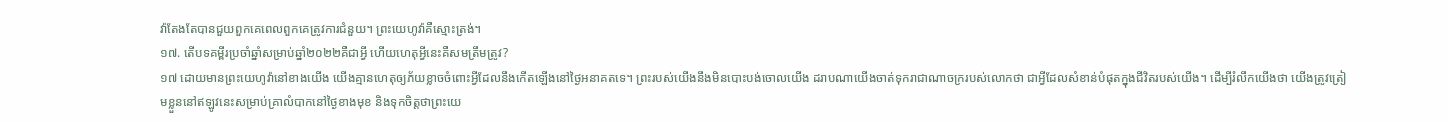វ៉ាតែងតែបានជួយពួកគេពេលពួកគេត្រូវការជំនួយ។ ព្រះយេហូវ៉ាគឺស្មោះត្រង់។
១៧. តើបទគម្ពីរប្រចាំឆ្នាំសម្រាប់ឆ្នាំ២០២២គឺជាអ្វី ហើយហេតុអ្វីនេះគឺសមត្រឹមត្រូវ?
១៧ ដោយមានព្រះយេហូវ៉ានៅខាងយើង យើងគ្មានហេតុឲ្យភ័យខ្លាចចំពោះអ្វីដែលនឹងកើតឡើងនៅថ្ងៃអនាគតទេ។ ព្រះរបស់យើងនឹងមិនបោះបង់ចោលយើង ដរាបណាយើងចាត់ទុករាជាណាចក្ររបស់លោកថា ជាអ្វីដែលសំខាន់បំផុតក្នុងជីវិតរបស់យើង។ ដើម្បីរំលឹកយើងថា យើងត្រូវត្រៀមខ្លួននៅឥឡូវនេះសម្រាប់គ្រាលំបាកនៅថ្ងៃខាងមុខ និងទុកចិត្តថាព្រះយេ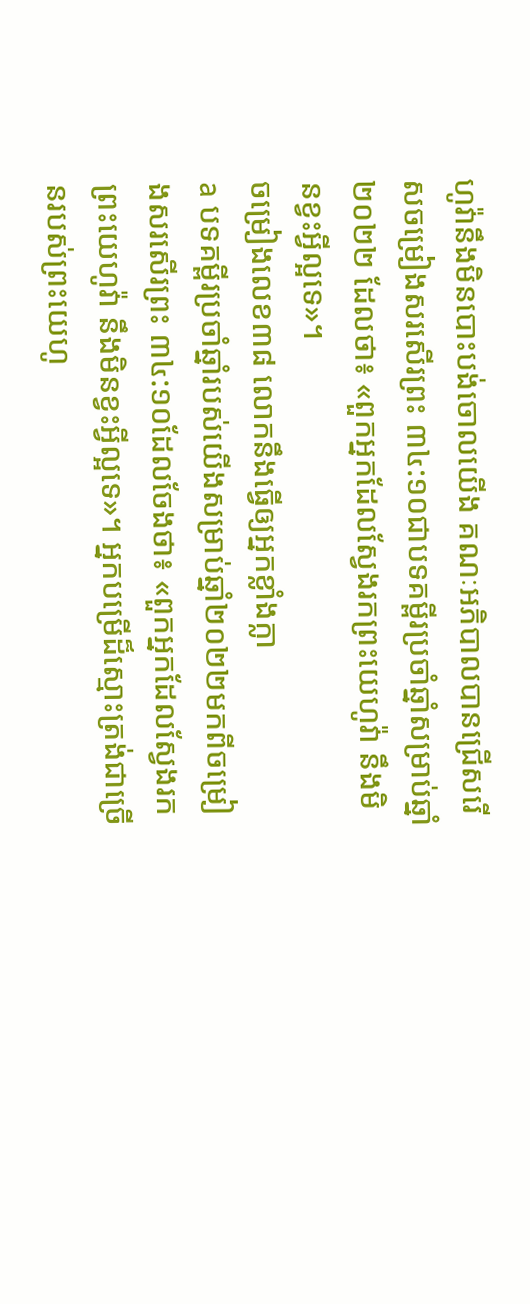ហូវ៉ានឹងមិនបោះបង់ចោលយើង គណៈអភិបាលបានជ្រើសរើសចម្រៀងសរសើរព្រះ ៣៤:១០ជាបទគម្ពីរប្រចាំឆ្នាំសម្រាប់ឆ្នាំ២០២២ ដែលថា៖ «ពួកអ្នកដែលស្វែងរកព្រះយេហូវ៉ា នឹងមិនខ្វះអ្វីល្អទេ»។
ចម្រៀងលេខ៣៨ លោកនឹងធ្វើឲ្យអ្នកខ្លាំងក្លា
a បទគម្ពីរប្រចាំឆ្នាំរបស់យើងសម្រាប់ឆ្នាំ២០២២មកពីចម្រៀងសរសើរព្រះ ៣៤:១០ដែលចែងថា៖ «ពួកអ្នកដែលស្វែងរកព្រះយេហូវ៉ា នឹងមិនខ្វះអ្វីល្អទេ»។ អ្នកបម្រើដ៏ស្មោះត្រង់ជាច្រើនរបស់ព្រះយេហូ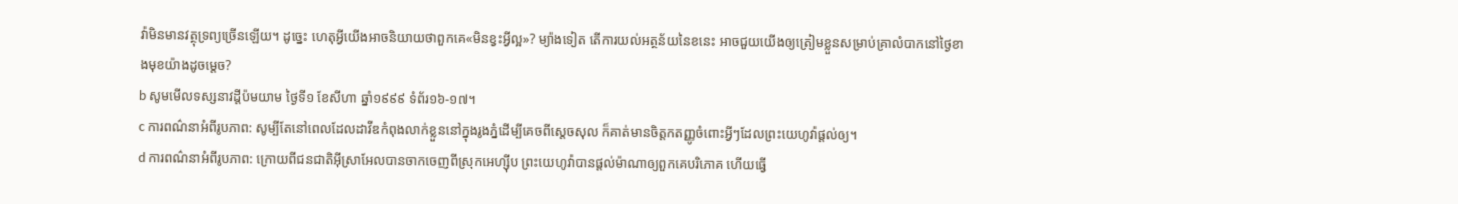វ៉ាមិនមានវត្ថុទ្រព្យច្រើនឡើយ។ ដូច្នេះ ហេតុអ្វីយើងអាចនិយាយថាពួកគេ«មិនខ្វះអ្វីល្អ»? ម្យ៉ាងទៀត តើការយល់អត្ថន័យនៃខនេះ អាចជួយយើងឲ្យត្រៀមខ្លួនសម្រាប់គ្រាលំបាកនៅថ្ងៃខាងមុខយ៉ាងដូចម្ដេច?
b សូមមើលទស្សនាវដ្ដីប៉មយាម ថ្ងៃទី១ ខែសីហា ឆ្នាំ១៩៩៩ ទំព័រ១៦-១៧។
c ការពណ៌នាអំពីរូបភាព: សូម្បីតែនៅពេលដែលដាវីឌកំពុងលាក់ខ្លួននៅក្នុងរូងភ្នំដើម្បីគេចពីស្ដេចសុល ក៏គាត់មានចិត្តកតញ្ញូចំពោះអ្វីៗដែលព្រះយេហូវ៉ាផ្ដល់ឲ្យ។
d ការពណ៌នាអំពីរូបភាព: ក្រោយពីជនជាតិអ៊ីស្រាអែលបានចាកចេញពីស្រុកអេហ្ស៊ីប ព្រះយេហូវ៉ាបានផ្ដល់ម៉ាណាឲ្យពួកគេបរិភោគ ហើយធ្វើ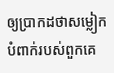ឲ្យប្រាកដថាសម្លៀកបំពាក់របស់ពួកគេ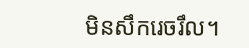មិនសឹករេចរឹល។